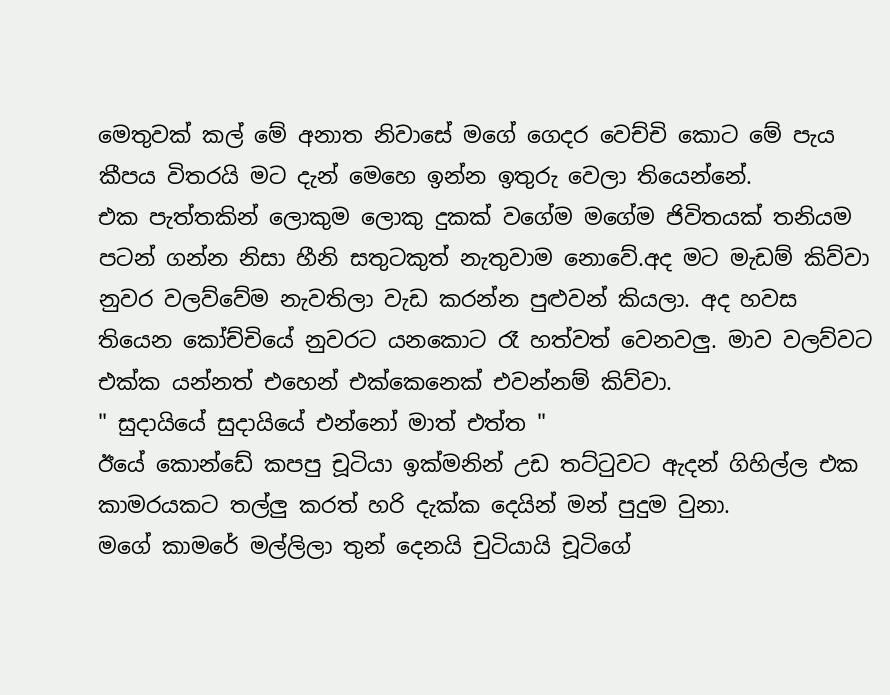මෙතුවක් කල් මේ අනාත නිවාසේ මගේ ගෙදර වෙච්චි කොට මේ පැය කීපය විතරයි මට දැන් මෙහෙ ඉන්න ඉතුරු වෙලා තියෙන්නේ.
එක පැත්තකින් ලොකුම ලොකු දුකක් වගේම මගේම ජිවිතයක් තනියම පටන් ගන්න නිසා හීනි සතුටකුත් නැතුවාම නොවේ.අද මට මැඩම් කිව්වා නුවර වලව්වේම නැවතිලා වැඩ කරන්න පුළුවන් කියලා. අද හවස තියෙන කෝච්චියේ නුවරට යනකොට රෑ හත්වත් වෙනවලු. මාව වලව්වට එක්ක යන්නත් එහෙන් එක්කෙනෙක් එවන්නම් කිව්වා.
" සුදායියේ සුදායියේ එන්නෝ මාත් එත්ත "
ඊයේ කොන්ඩේ කපපු චූටියා ඉක්මනින් උඩ තට්ටුවට ඇදන් ගිහිල්ල එක කාමරයකට තල්ලු කරත් හරි දැක්ක දෙයින් මන් පුදුම වුනා.
මගේ කාමරේ මල්ලිලා තුන් දෙනයි චුටියායි චූටිගේ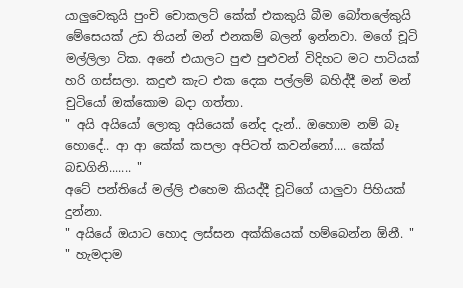යාලුවෙකුයි පුංචි චොකලට් කේක් එකකුයි බීම බෝතලේකුයි මේසෙයක් උඩ තියන් මන් එනකම් බලන් ඉන්නවා. මගේ චූටි මල්ලිලා ටික. අනේ එයාලට පුළු පුළුවන් විදිහට මට පාටියක් හරි ගස්සලා. කදුළු කැට එක දෙක පල්ලම් බහිද්දී මන් මන් චුටියෝ ඔක්කොම බදා ගත්තා.
" අයි අයියෝ ලොකු අයියෙක් නේද දැන්.. ඔහොම නම් බෑ හොදේ.. ආ ආ කේක් කපලා අපිටත් කවන්නෝ.... කේක් බඩගිනි....... "
අටේ පන්තියේ මල්ලි එහෙම කියද්දී චූටිගේ යාලුවා පිහියක් දුන්නා.
" අයියේ ඔයාට හොද ලස්සන අක්කියෙක් හම්බෙන්න ඕනී. "
" හැමදාම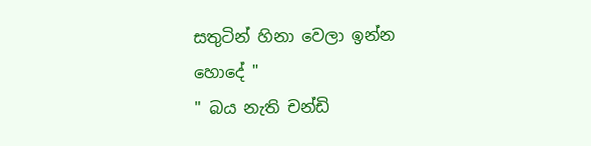සතුටින් හිනා වෙලා ඉන්න හොදේ "
" බය නැති චන්ඩි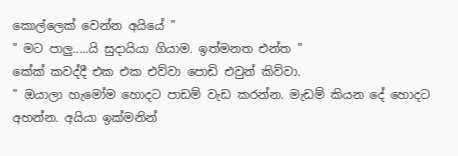කොල්ලෙක් වෙන්න අයියේ "
" මට පාලු.....යි සුදායියා ගියාම. ඉත්මනත එන්ත "
කේක් කවද්දී එක එක එව්වා පොඩි එවුන් කිව්වා.
" ඔයාලා හැමෝම හොදට පාඩම් වැඩ කරන්න. මැඩම් කියන දේ හොදට අහන්න. අයියා ඉක්මනින්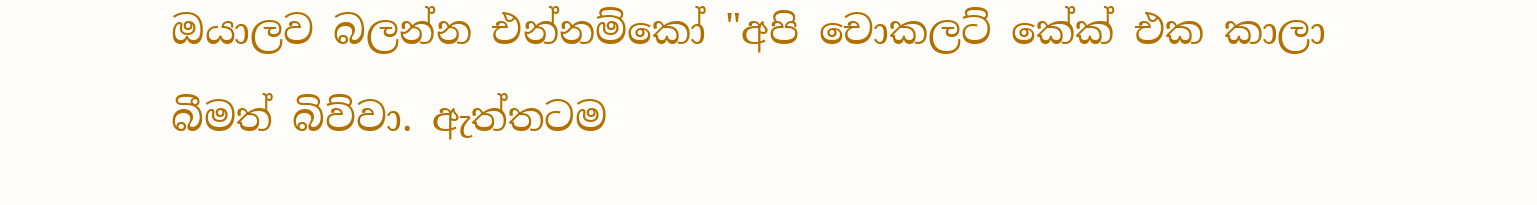ඔයාලව බලන්න එන්නම්කෝ "අපි චොකලට් කේක් එක කාලා බීමත් බිව්වා. ඇත්තටම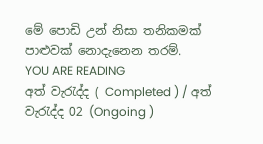මේ පොඩි උන් නිසා තනිකමක් පාළුවක් නොදැනෙන තරම්.
YOU ARE READING
අත් වැරැද්ද ( Completed ) / අත් වැරැද්ද 02 (Ongoing )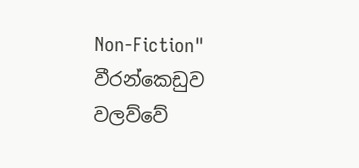Non-Fiction" වීරන්කෙඩුව වලව්වේ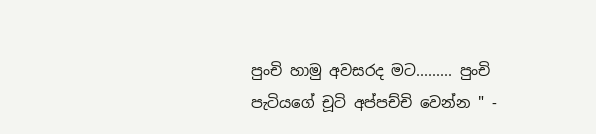පුංචි හාමු අවසරද මට......... පුංචි පැටියගේ චූටි අප්පච්චි වෙන්න " -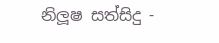නිලූෂ සත්සිදු -